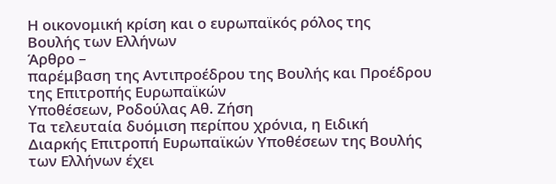Η οικονομική κρίση και ο ευρωπαϊκός ρόλος της
Βουλής των Ελλήνων
Άρθρο –
παρέμβαση της Αντιπροέδρου της Βουλής και Προέδρου της Επιτροπής Ευρωπαϊκών
Υποθέσεων, Ροδούλας Αθ. Ζήση
Τα τελευταία δυόμιση περίπου χρόνια, η Ειδική
Διαρκής Επιτροπή Ευρωπαϊκών Υποθέσεων της Βουλής των Ελλήνων έχει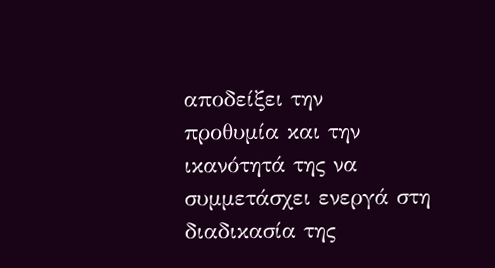αποδείξει την
προθυμία και την ικανότητά της να συμμετάσχει ενεργά στη διαδικασία της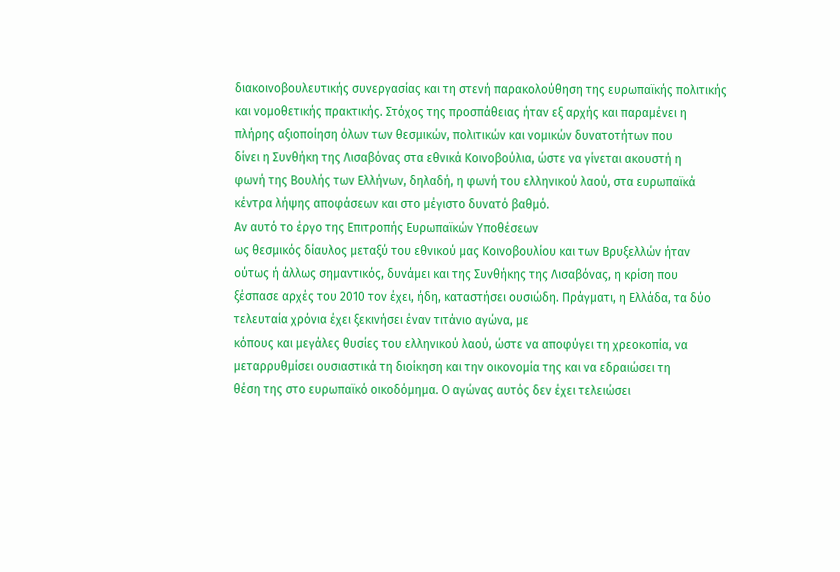διακοινοβουλευτικής συνεργασίας και τη στενή παρακολούθηση της ευρωπαϊκής πολιτικής
και νομοθετικής πρακτικής. Στόχος της προσπάθειας ήταν εξ αρχής και παραμένει η
πλήρης αξιοποίηση όλων των θεσμικών, πολιτικών και νομικών δυνατοτήτων που
δίνει η Συνθήκη της Λισαβόνας στα εθνικά Κοινοβούλια, ώστε να γίνεται ακουστή η
φωνή της Βουλής των Ελλήνων, δηλαδή, η φωνή του ελληνικού λαού, στα ευρωπαϊκά
κέντρα λήψης αποφάσεων και στο μέγιστο δυνατό βαθμό.
Αν αυτό το έργο της Επιτροπής Ευρωπαϊκών Υποθέσεων
ως θεσμικός δίαυλος μεταξύ του εθνικού μας Κοινοβουλίου και των Βρυξελλών ήταν
ούτως ή άλλως σημαντικός, δυνάμει και της Συνθήκης της Λισαβόνας, η κρίση που
ξέσπασε αρχές του 2010 τον έχει, ήδη, καταστήσει ουσιώδη. Πράγματι, η Ελλάδα, τα δύο τελευταία χρόνια έχει ξεκινήσει έναν τιτάνιο αγώνα, με
κόπους και μεγάλες θυσίες του ελληνικού λαού, ώστε να αποφύγει τη χρεοκοπία, να
μεταρρυθμίσει ουσιαστικά τη διοίκηση και την οικονομία της και να εδραιώσει τη
θέση της στο ευρωπαϊκό οικοδόμημα. Ο αγώνας αυτός δεν έχει τελειώσει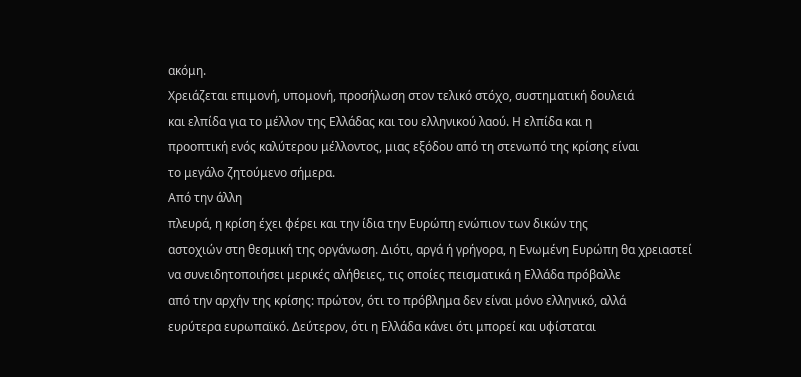ακόμη.
Χρειάζεται επιμονή, υπομονή, προσήλωση στον τελικό στόχο, συστηματική δουλειά
και ελπίδα για το μέλλον της Ελλάδας και του ελληνικού λαού. Η ελπίδα και η
προοπτική ενός καλύτερου μέλλοντος, μιας εξόδου από τη στενωπό της κρίσης είναι
το μεγάλο ζητούμενο σήμερα.
Από την άλλη
πλευρά, η κρίση έχει φέρει και την ίδια την Ευρώπη ενώπιον των δικών της
αστοχιών στη θεσμική της οργάνωση. Διότι, αργά ή γρήγορα, η Ενωμένη Ευρώπη θα χρειαστεί
να συνειδητοποιήσει μερικές αλήθειες, τις οποίες πεισματικά η Ελλάδα πρόβαλλε
από την αρχήν της κρίσης: πρώτον, ότι το πρόβλημα δεν είναι μόνο ελληνικό, αλλά
ευρύτερα ευρωπαϊκό. Δεύτερον, ότι η Ελλάδα κάνει ότι μπορεί και υφίσταται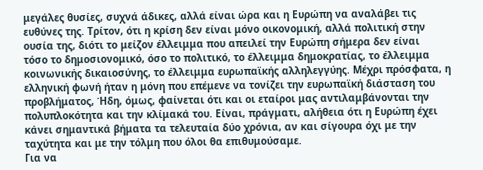μεγάλες θυσίες, συχνά άδικες, αλλά είναι ώρα και η Ευρώπη να αναλάβει τις
ευθύνες της. Τρίτον, ότι η κρίση δεν είναι μόνο οικονομική, αλλά πολιτική στην
ουσία της, διότι το μείζον έλλειμμα που απειλεί την Ευρώπη σήμερα δεν είναι
τόσο το δημοσιονομικό, όσο το πολιτικό, το έλλειμμα δημοκρατίας, το έλλειμμα
κοινωνικής δικαιοσύνης, το έλλειμμα ευρωπαϊκής αλληλεγγύης. Μέχρι πρόσφατα, η
ελληνική φωνή ήταν η μόνη που επέμενε να τονίζει την ευρωπαϊκή διάσταση του
προβλήματος, Ήδη, όμως, φαίνεται ότι και οι εταίροι μας αντιλαμβάνονται την
πολυπλοκότητα και την κλίμακά του. Είναι, πράγματι, αλήθεια ότι η Ευρώπη έχει
κάνει σημαντικά βήματα τα τελευταία δύο χρόνια, αν και σίγουρα όχι με την
ταχύτητα και με την τόλμη που όλοι θα επιθυμούσαμε.
Για να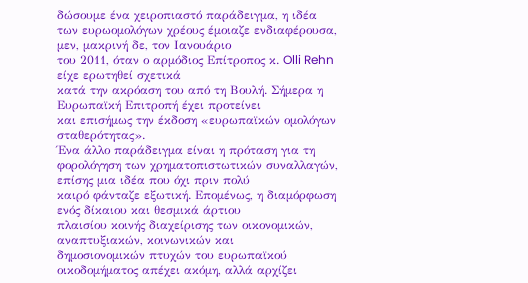δώσουμε ένα χειροπιαστό παράδειγμα, η ιδέα
των ευρωομολόγων χρέους έμοιαζε ενδιαφέρουσα, μεν, μακρινή δε, τον Ιανουάριο
του 2011, όταν ο αρμόδιος Επίτροπος κ. Olli Rehn είχε ερωτηθεί σχετικά
κατά την ακρόαση του από τη Βουλή. Σήμερα η Ευρωπαϊκή Επιτροπή έχει προτείνει
και επισήμως την έκδοση «ευρωπαϊκών ομολόγων σταθερότητας».
Ένα άλλο παράδειγμα είναι η πρόταση για τη
φορολόγηση των χρηματοπιστωτικών συναλλαγών, επίσης μια ιδέα που όχι πριν πολύ
καιρό φάνταζε εξωτική. Επομένως, η διαμόρφωση ενός δίκαιου και θεσμικά άρτιου
πλαισίου κοινής διαχείρισης των οικονομικών, αναπτυξιακών, κοινωνικών και
δημοσιονομικών πτυχών του ευρωπαϊκού οικοδομήματος απέχει ακόμη, αλλά αρχίζει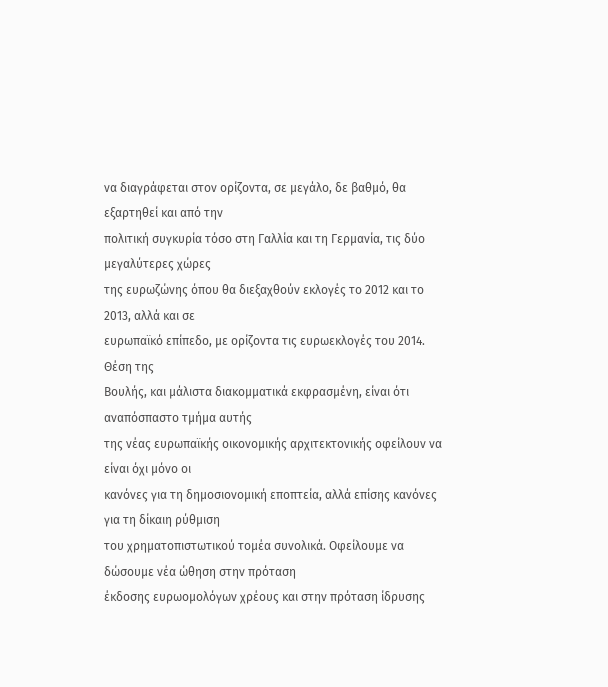να διαγράφεται στον ορίζοντα, σε μεγάλο, δε βαθμό, θα εξαρτηθεί και από την
πολιτική συγκυρία τόσο στη Γαλλία και τη Γερμανία, τις δύο μεγαλύτερες χώρες
της ευρωζώνης όπου θα διεξαχθούν εκλογές το 2012 και το 2013, αλλά και σε
ευρωπαϊκό επίπεδο, με ορίζοντα τις ευρωεκλογές του 2014.
Θέση της
Βουλής, και μάλιστα διακομματικά εκφρασμένη, είναι ότι αναπόσπαστο τμήμα αυτής
της νέας ευρωπαϊκής οικονομικής αρχιτεκτονικής οφείλουν να είναι όχι μόνο οι
κανόνες για τη δημοσιονομική εποπτεία, αλλά επίσης κανόνες για τη δίκαιη ρύθμιση
του χρηματοπιστωτικού τομέα συνολικά. Οφείλουμε να δώσουμε νέα ώθηση στην πρόταση
έκδοσης ευρωομολόγων χρέους και στην πρόταση ίδρυσης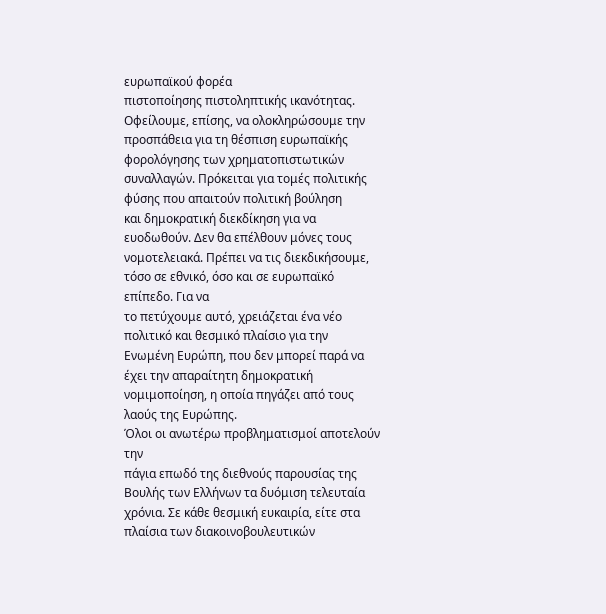ευρωπαϊκού φορέα
πιστοποίησης πιστοληπτικής ικανότητας. Οφείλουμε, επίσης, να ολοκληρώσουμε την
προσπάθεια για τη θέσπιση ευρωπαϊκής φορολόγησης των χρηματοπιστωτικών
συναλλαγών. Πρόκειται για τομές πολιτικής φύσης που απαιτούν πολιτική βούληση
και δημοκρατική διεκδίκηση για να ευοδωθούν. Δεν θα επέλθουν μόνες τους
νομοτελειακά. Πρέπει να τις διεκδικήσουμε, τόσο σε εθνικό, όσο και σε ευρωπαϊκό
επίπεδο. Για να
το πετύχουμε αυτό, χρειάζεται ένα νέο πολιτικό και θεσμικό πλαίσιο για την
Ενωμένη Ευρώπη, που δεν μπορεί παρά να έχει την απαραίτητη δημοκρατική
νομιμοποίηση, η οποία πηγάζει από τους λαούς της Ευρώπης.
Όλοι οι ανωτέρω προβληματισμοί αποτελούν την
πάγια επωδό της διεθνούς παρουσίας της Βουλής των Ελλήνων τα δυόμιση τελευταία
χρόνια. Σε κάθε θεσμική ευκαιρία, είτε στα πλαίσια των διακοινοβουλευτικών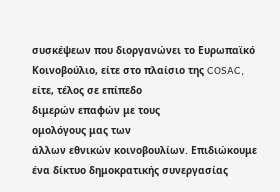συσκέψεων που διοργανώνει το Ευρωπαϊκό Κοινοβούλιο, είτε στο πλαίσιο της COSAC, είτε, τέλος σε επίπεδο
διμερών επαφών με τους
ομολόγους μας των
άλλων εθνικών κοινοβουλίων. Επιδιώκουμε ένα δίκτυο δημοκρατικής συνεργασίας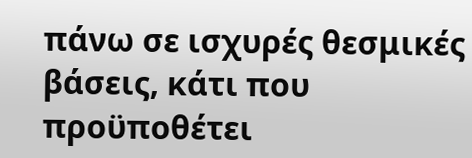πάνω σε ισχυρές θεσμικές βάσεις, κάτι που προϋποθέτει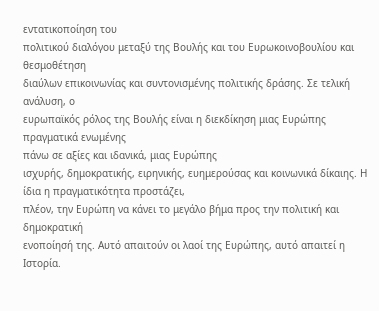εντατικοποίηση του
πολιτικού διαλόγου μεταξύ της Βουλής και του Ευρωκοινοβουλίου και θεσμοθέτηση
διαύλων επικοινωνίας και συντονισμένης πολιτικής δράσης. Σε τελική ανάλυση, ο
ευρωπαϊκός ρόλος της Βουλής είναι η διεκδίκηση μιας Ευρώπης πραγματικά ενωμένης
πάνω σε αξίες και ιδανικά, μιας Ευρώπης
ισχυρής, δημοκρατικής, ειρηνικής, ευημερούσας και κοινωνικά δίκαιης. Η ίδια η πραγματικότητα προστάζει,
πλέον, την Ευρώπη να κάνει το μεγάλο βήμα προς την πολιτική και δημοκρατική
ενοποίησή της. Αυτό απαιτούν οι λαοί της Ευρώπης, αυτό απαιτεί η Ιστορία.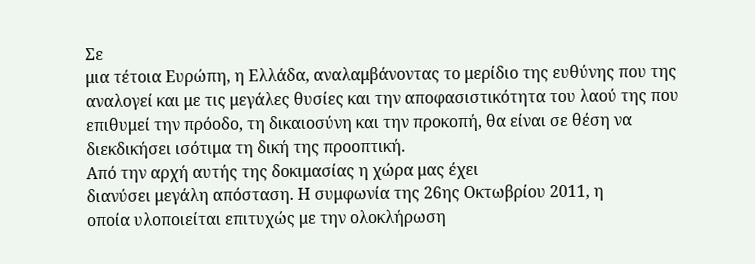Σε
μια τέτοια Ευρώπη, η Ελλάδα, αναλαμβάνοντας το μερίδιο της ευθύνης που της
αναλογεί και με τις μεγάλες θυσίες και την αποφασιστικότητα του λαού της που
επιθυμεί την πρόοδο, τη δικαιοσύνη και την προκοπή, θα είναι σε θέση να
διεκδικήσει ισότιμα τη δική της προοπτική.
Από την αρχή αυτής της δοκιμασίας η χώρα μας έχει
διανύσει μεγάλη απόσταση. Η συμφωνία της 26ης Οκτωβρίου 2011, η
οποία υλοποιείται επιτυχώς με την ολοκλήρωση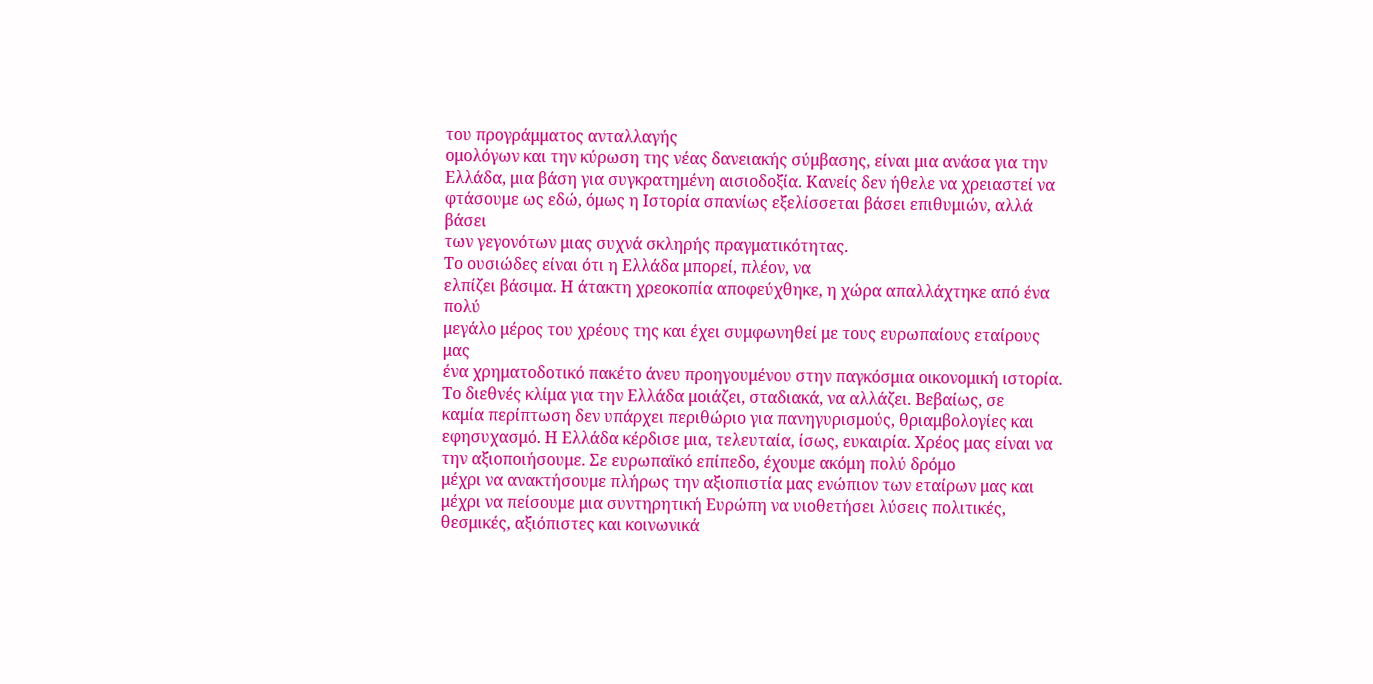του προγράμματος ανταλλαγής
ομολόγων και την κύρωση της νέας δανειακής σύμβασης, είναι μια ανάσα για την
Ελλάδα, μια βάση για συγκρατημένη αισιοδοξία. Κανείς δεν ήθελε να χρειαστεί να
φτάσουμε ως εδώ, όμως η Ιστορία σπανίως εξελίσσεται βάσει επιθυμιών, αλλά βάσει
των γεγονότων μιας συχνά σκληρής πραγματικότητας.
Το ουσιώδες είναι ότι η Ελλάδα μπορεί, πλέον, να
ελπίζει βάσιμα. Η άτακτη χρεοκοπία αποφεύχθηκε, η χώρα απαλλάχτηκε από ένα πολύ
μεγάλο μέρος του χρέους της και έχει συμφωνηθεί με τους ευρωπαίους εταίρους μας
ένα χρηματοδοτικό πακέτο άνευ προηγουμένου στην παγκόσμια οικονομική ιστορία.
Το διεθνές κλίμα για την Ελλάδα μοιάζει, σταδιακά, να αλλάζει. Βεβαίως, σε
καμία περίπτωση δεν υπάρχει περιθώριο για πανηγυρισμούς, θριαμβολογίες και
εφησυχασμό. Η Ελλάδα κέρδισε μια, τελευταία, ίσως, ευκαιρία. Χρέος μας είναι να
την αξιοποιήσουμε. Σε ευρωπαϊκό επίπεδο, έχουμε ακόμη πολύ δρόμο
μέχρι να ανακτήσουμε πλήρως την αξιοπιστία μας ενώπιον των εταίρων μας και
μέχρι να πείσουμε μια συντηρητική Ευρώπη να υιοθετήσει λύσεις πολιτικές,
θεσμικές, αξιόπιστες και κοινωνικά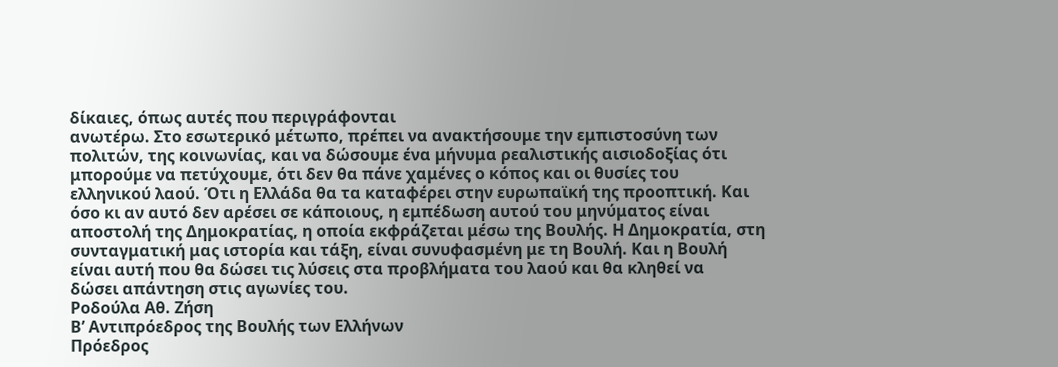δίκαιες, όπως αυτές που περιγράφονται
ανωτέρω. Στο εσωτερικό μέτωπο, πρέπει να ανακτήσουμε την εμπιστοσύνη των
πολιτών, της κοινωνίας, και να δώσουμε ένα μήνυμα ρεαλιστικής αισιοδοξίας ότι
μπορούμε να πετύχουμε, ότι δεν θα πάνε χαμένες ο κόπος και οι θυσίες του
ελληνικού λαού. Ότι η Ελλάδα θα τα καταφέρει στην ευρωπαϊκή της προοπτική. Και
όσο κι αν αυτό δεν αρέσει σε κάποιους, η εμπέδωση αυτού του μηνύματος είναι
αποστολή της Δημοκρατίας, η οποία εκφράζεται μέσω της Βουλής. Η Δημοκρατία, στη
συνταγματική μας ιστορία και τάξη, είναι συνυφασμένη με τη Βουλή. Και η Βουλή
είναι αυτή που θα δώσει τις λύσεις στα προβλήματα του λαού και θα κληθεί να
δώσει απάντηση στις αγωνίες του.
Ροδούλα Αθ. Ζήση
Β’ Αντιπρόεδρος της Βουλής των Ελλήνων
Πρόεδρος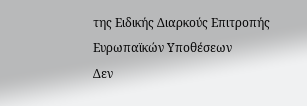της Ειδικής Διαρκούς Επιτροπής Ευρωπαϊκών Υποθέσεων
Δεν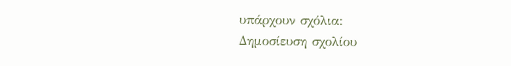υπάρχουν σχόλια:
Δημοσίευση σχολίου